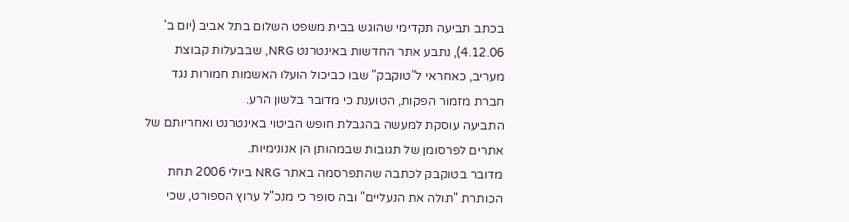בכתב תביעה תקדימי שהוגש בבית משפט השלום בתל אביב (יום ב' 4.12.06), נתבע אתר החדשות באינטרנט NRG, שבבעלות קבוצת מעריב, כאחראי ל"טוקבק" שבו כביכול הועלו האשמות חמורות נגד חברת מזמור הפקות, הטוענת כי מדובר בלשון הרע.
התביעה עוסקת למעשה בהגבלת חופש הביטוי באינטרנט ואחריותם של אתרים לפרסומן של תגובות שבמהותן הן אנונימיות.
מדובר בטוקבק לכתבה שהתפרסמה באתר NRG ביולי 2006 תחת הכותרת "תולה את הנעליים" ובה סופר כי מנכ"ל ערוץ הספורט, שכי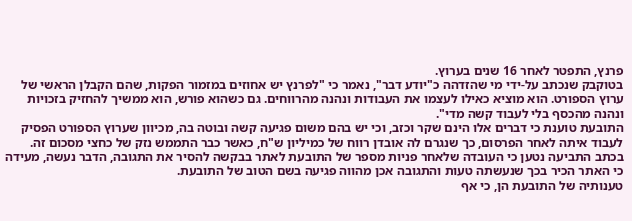פרנץ, התפטר לאחר 16 שנים בערוץ.
בטוקבק שנכתב על-ידי מי שהזדהה כ"יודע דבר", נאמר כי "לפרנץ יש אחוזים במזמור הפקות, שהם הקבלן הראשי של ערוץ הספורט. הוא מוציא כאילו לעצמו את העבודות ונהנה מהרווחים. גם כשהוא פורש, הוא ממשיך להחזיק בזכויות ונהנה מהכסף בלי לעבוד קשה מדי".
התובעת טוענת כי דברים אלו הינם שקר וכזב, וכי יש בהם משום פגיעה קשה ובוטה בה, מכיוון שערוץ הספורט הפסיק לעבוד איתה לאחר הפרסום, כך שנגרם לה אובדן רווח של כמיליון ש"ח, כאשר כבר התממש נזק של כחצי מסכום זה.
בכתב התביעה נטען כי העובדה שלאחר פניות מספר של התובעת לאתר בבקשה להסיר את התגובה, הדבר נעשה, מעידה כי האתר הכיר בכך שנעשתה טעות והתגובה אכן מהווה פגיעה בשם הטוב של התובעת.
טענותיה של התובעת הן, כי אף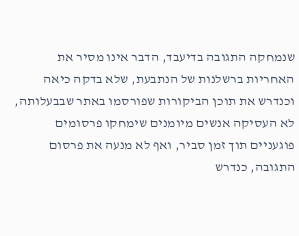שנמחקה התגובה בדיעבד, הדבר אינו מסיר את האחריות ברשלנות של הנתבעת, שלא בדקה כיאה וכנדרש את תוכן הביקורות שפורסמו באתר שבבעלותה, לא העסיקה אנשים מיומנים שימחקו פרסומים פוגעניים תוך זמן סביר, ואף לא מנעה את פרסום התגובה, כנדרש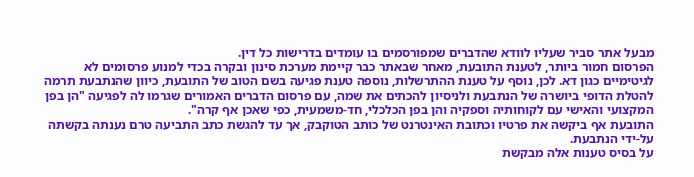מבעל אתר סביר שעליו לוודא שהדברים שמפורסמים בו עומדים בדרישות כל דין.
הפרסום חמור ביותר, לטענת התובעת, מאחר שבאתר כבר קיימת מערכת סינון ובקרה בכדי למנוע פרסומים לא לגיטימיים כגון דא. לכן, נוסף על טענת ההתרשלות, נוספה טענת פגיעה בשם הטוב של התובעת, כיוון שהנתבעת תרמה להטלת הדופי ביושרה של הנתבעת ולניסיון להכתים את שמה, עם פרסום הדברים האמורים שגרמו לה לפגיעה "הן בפן המקצועי והאישי עם לקוחותיה וספקיה והן בפן הכלכלי, חד-משמעית, כפי שאכן אף קרה".
התובעת אף ביקשה את פרטיו וכתובת האינטרנט של כותב הטוקבק, אך עד להגשת כתב התביעה טרם נענתה בקשתה על-ידי הנתבעת.
על בסיס טענות אלה מבקשת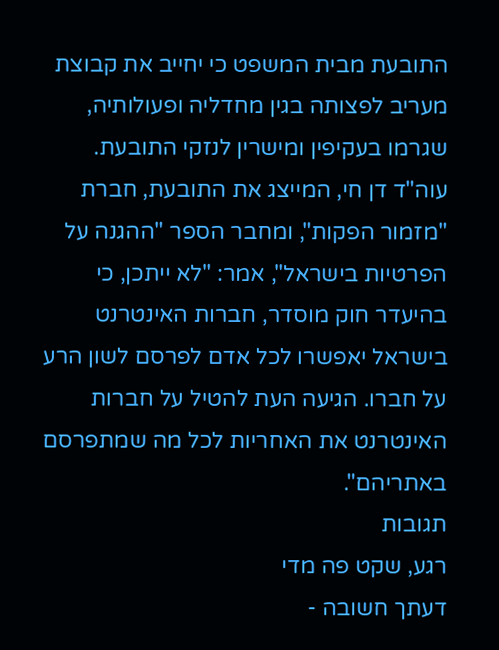התובעת מבית המשפט כי יחייב את קבוצת מעריב לפצותה בגין מחדליה ופעולותיה, שגרמו בעקיפין ומישרין לנזקי התובעת.
עוה"ד דן חי, המייצג את התובעת, חברת "מזמור הפקות", ומחבר הספר "ההגנה על הפרטיות בישראל", אמר: "לא ייתכן, כי בהיעדר חוק מוסדר, חברות האינטרנט בישראל יאפשרו לכל אדם לפרסם לשון הרע על חברו. הגיעה העת להטיל על חברות האינטרנט את האחריות לכל מה שמתפרסם באתריהם".
תגובות
רגע, שקט פה מדי
דעתך חשובה -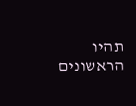תהיו הראשונים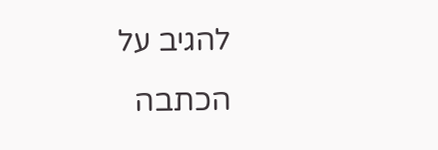להגיב על הכתבה